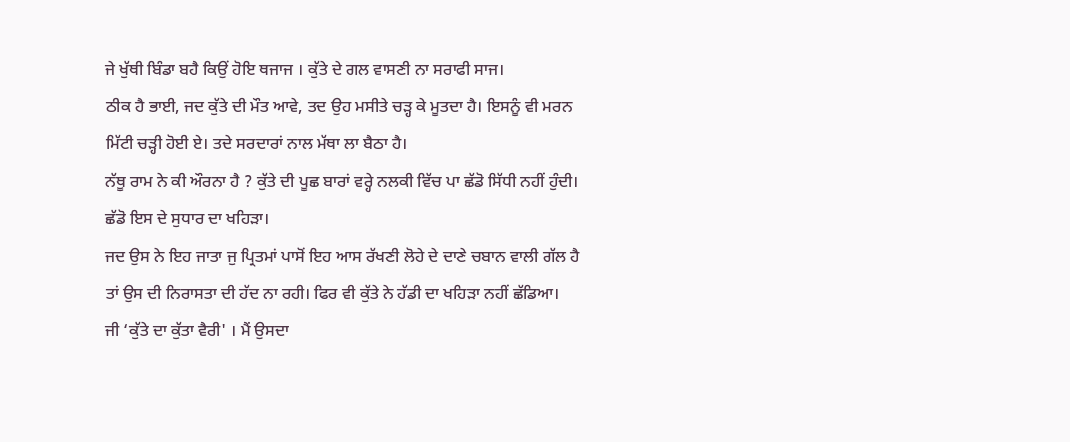ਜੇ ਖੁੱਥੀ ਬਿੰਡਾ ਬਹੈ ਕਿਉਂ ਹੋਇ ਥਜਾਜ । ਕੁੱਤੇ ਦੇ ਗਲ ਵਾਸਣੀ ਨਾ ਸਰਾਫੀ ਸਾਜ।
ਠੀਕ ਹੈ ਭਾਈ, ਜਦ ਕੁੱਤੇ ਦੀ ਮੌਤ ਆਵੇ, ਤਦ ਉਹ ਮਸੀਤੇ ਚੜ੍ਹ ਕੇ ਮੂਤਦਾ ਹੈ। ਇਸਨੂੰ ਵੀ ਮਰਨ ਮਿੱਟੀ ਚੜ੍ਹੀ ਹੋਈ ਏ। ਤਦੇ ਸਰਦਾਰਾਂ ਨਾਲ ਮੱਥਾ ਲਾ ਬੈਠਾ ਹੈ।
ਨੱਥੂ ਰਾਮ ਨੇ ਕੀ ਔਰਨਾ ਹੈ ? ਕੁੱਤੇ ਦੀ ਪੂਛ ਬਾਰਾਂ ਵਰ੍ਹੇ ਨਲਕੀ ਵਿੱਚ ਪਾ ਛੱਡੋ ਸਿੱਧੀ ਨਹੀਂ ਹੁੰਦੀ। ਛੱਡੋ ਇਸ ਦੇ ਸੁਧਾਰ ਦਾ ਖਹਿੜਾ।
ਜਦ ਉਸ ਨੇ ਇਹ ਜਾਤਾ ਜੁ ਪ੍ਰਿਤਮਾਂ ਪਾਸੋਂ ਇਹ ਆਸ ਰੱਖਣੀ ਲੋਹੇ ਦੇ ਦਾਣੇ ਚਬਾਨ ਵਾਲੀ ਗੱਲ ਹੈ ਤਾਂ ਉਸ ਦੀ ਨਿਰਾਸਤਾ ਦੀ ਹੱਦ ਨਾ ਰਹੀ। ਫਿਰ ਵੀ ਕੁੱਤੇ ਨੇ ਹੱਡੀ ਦਾ ਖਹਿੜਾ ਨਹੀਂ ਛੱਡਿਆ।
ਜੀ ‘ਕੁੱਤੇ ਦਾ ਕੁੱਤਾ ਵੈਰੀ' । ਮੈਂ ਉਸਦਾ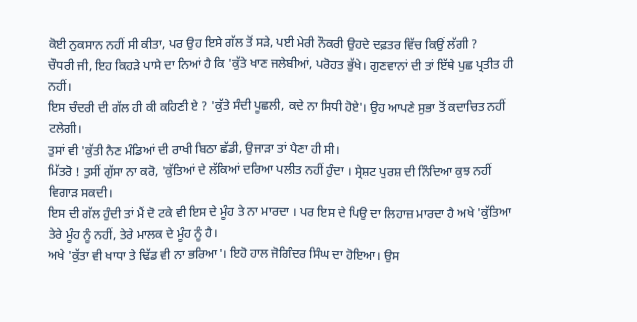ਕੋਈ ਨੁਕਸਾਨ ਨਹੀਂ ਸੀ ਕੀਤਾ, ਪਰ ਉਹ ਇਸੇ ਗੱਲ ਤੋਂ ਸੜੇ, ਪਈ ਮੇਰੀ ਨੌਕਰੀ ਉਹਦੇ ਦਫ਼ਤਰ ਵਿੱਚ ਕਿਉਂ ਲੱਗੀ ?
ਚੌਧਰੀ ਜੀ, ਇਹ ਕਿਹੜੇ ਪਾਸੇ ਦਾ ਨਿਆਂ ਹੈ ਕਿ 'ਕੁੱਤੇ ਖਾਣ ਜਲੇਬੀਆਂ, ਪਰੋਹਤ ਭੁੱਖੇ। ਗੁਣਵਾਨਾਂ ਦੀ ਤਾਂ ਇੱਥੇ ਪੁਛ ਪ੍ਰਤੀਤ ਹੀ ਨਹੀਂ।
ਇਸ ਚੰਦਰੀ ਦੀ ਗੱਲ ਹੀ ਕੀ ਕਹਿਣੀ ਏ ? 'ਕੁੱਤੇ ਸੰਦੀ ਪੂਛਲੀ, ਕਦੇ ਨਾ ਸਿਧੀ ਹੋਏ'। ਉਹ ਆਪਣੇ ਸੁਭਾ ਤੋਂ ਕਦਾਚਿਤ ਨਹੀਂ ਟਲੇਗੀ।
ਤੁਸਾਂ ਵੀ 'ਕੁੱਤੀ ਨੈਣ ਮੰਡਿਆਂ ਦੀ ਰਾਖੀ ਬਿਠਾ ਛੱਡੀ, ਉਜਾੜਾ ਤਾਂ ਪੈਣਾ ਹੀ ਸੀ।
ਮਿੱਤਰੋ ! ਤੁਸੀਂ ਗੁੱਸਾ ਨਾ ਕਰੋ, 'ਕੁੱਤਿਆਂ ਦੇ ਲੱਕਿਆਂ ਦਰਿਆ ਪਲੀਤ ਨਹੀਂ ਹੁੰਦਾ । ਸ੍ਰੇਸ਼ਟ ਪੁਰਸ਼ ਦੀ ਨਿੰਦਿਆ ਕੁਝ ਨਹੀਂ ਵਿਗਾੜ ਸਕਦੀ।
ਇਸ ਦੀ ਗੱਲ ਹੁੰਦੀ ਤਾਂ ਮੈਂ ਦੋ ਟਕੇ ਵੀ ਇਸ ਦੇ ਮੂੰਹ ਤੇ ਨਾ ਮਾਰਦਾ । ਪਰ ਇਸ ਦੇ ਪਿਉ ਦਾ ਲਿਹਾਜ਼ ਮਾਰਦਾ ਹੈ ਅਖੇ 'ਕੁੱਤਿਆ ਤੇਰੇ ਮੂੰਹ ਨੂੰ ਨਹੀਂ, ਤੇਰੇ ਮਾਲਕ ਦੇ ਮੂੰਹ ਨੂੰ ਹੈ।
ਅਖੇ 'ਕੁੱਤਾ ਵੀ ਖਾਧਾ ਤੇ ਢਿੱਡ ਵੀ ਨਾ ਭਰਿਆ'। ਇਹੋ ਹਾਲ ਜੋਗਿੰਦਰ ਸਿੰਘ ਦਾ ਹੋਇਆ। ਉਸ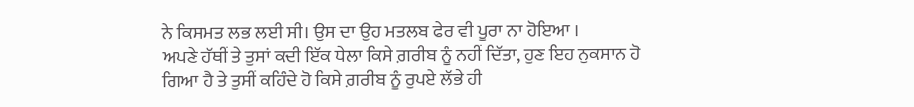ਨੇ ਕਿਸਮਤ ਲਭ ਲਈ ਸੀ। ਉਸ ਦਾ ਉਹ ਮਤਲਬ ਫੇਰ ਵੀ ਪੂਰਾ ਨਾ ਹੋਇਆ ।
ਅਪਣੇ ਹੱਥੀਂ ਤੇ ਤੁਸਾਂ ਕਦੀ ਇੱਕ ਧੇਲਾ ਕਿਸੇ ਗ਼ਰੀਬ ਨੂੰ ਨਹੀਂ ਦਿੱਤਾ, ਹੁਣ ਇਹ ਨੁਕਸਾਨ ਹੋ ਗਿਆ ਹੈ ਤੇ ਤੁਸੀਂ ਕਹਿੰਦੇ ਹੋ ਕਿਸੇ ਗ਼ਰੀਬ ਨੂੰ ਰੁਪਏ ਲੱਭੇ ਹੀ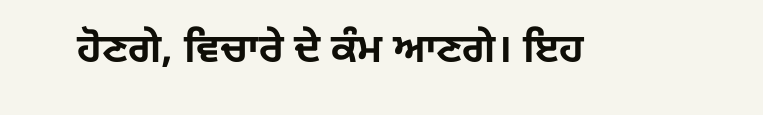ਹੋਣਗੇ, ਵਿਚਾਰੇ ਦੇ ਕੰਮ ਆਣਗੇ। ਇਹ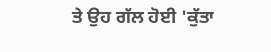ਤੇ ਉਹ ਗੱਲ ਹੋਈ 'ਕੁੱਤਾ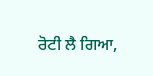ਰੋਟੀ ਲੈ ਗਿਆ,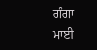ਗੰਗਾ ਮਾਈ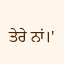ਤੇਰੇ ਨਾਂ।'